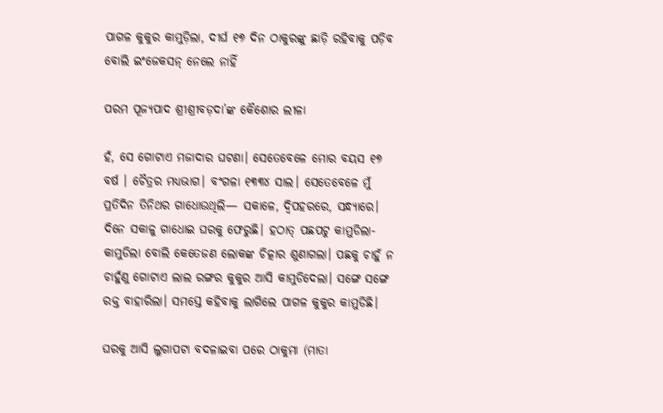ପାଗଳ କୁକୁର କାମୁଡ଼ିଲା, ଦୀର୍ଘ ୧୭ ଦିନ ଠାକୁରଙ୍କୁ ଛାଡ଼ି ରହିବାକୁ ପଡ଼ିବ ବୋଲି ଇଂଜେକସନ୍ ନେଲେ ନାହିଁ

ପରମ ପୂଜ୍ୟପାଦ ଶ୍ରୀଶ୍ରୀବଡ଼ଦା’ଙ୍କ କୈଶୋର ଲୀଳା

ହଁ, ସେ ଗୋଟାଏ ମଜାଦାର ଘଟଣା। ସେତେବେଳେ ମୋର ବୟସ ୧୭ ବର୍ଷ । ଚୈତ୍ରର ମଧ୍ୟଭାଗ। ବଂଗଳା ୧୩୩୪ ସାଲ। ସେତେବେଳେ ମୁଁ ପ୍ରତିଦିନ ତିନିଥର ଗାଧୋଉଥିଲି— ସକାଳେ, ଦ୍ୱିପହରରେ, ସନ୍ଧ୍ୟାରେ। ଦିନେ ସକାଳୁ ଗାଧୋଇ ଘରକୁ ଫେରୁଛି। ହଠାତ୍ ପଛପଟୁ କାମୁଡିଲା-କାମୁଡିଲା ବୋଲି କେତେଜଣ ଲୋକଙ୍କ ଚିତ୍କାର ଶୁଣାଗଲା। ପଛକୁ ଚାହୁଁ ନ ଚାହୁଁଣୁ ଗୋଟାଏ ଲାଲ ରଙ୍ଗର କୁକୁର ଆସି କାମୁଡିଦେଲା। ସଙ୍ଗେ ସଙ୍ଗେ ରକ୍ତ ବାହାରିଲା। ସମସ୍ତେ କହିବାକୁ ଲାଗିଲେ ପାଗଳ କୁକୁର କାମୁଡିଛି।

ଘରକୁ ଆସି ଲୁଗାପଟା ବଦଳାଇବା ପରେ ଠାକୁମା (ମାତା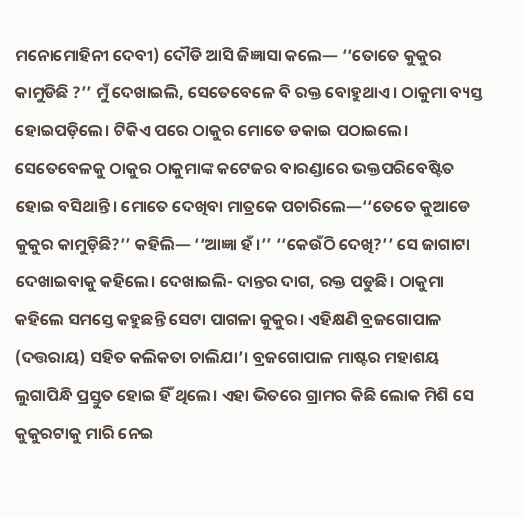ମନୋମୋହିନୀ ଦେବୀ) ଦୌଡି ଆସି ଜିଜ୍ଞାସା କଲେ— ‘‘ତୋତେ କୁକୁର କାମୁଡିଛି ?’’ ମୁଁ ଦେଖାଇଲି, ସେତେବେଳେ ବି ରକ୍ତ ବୋହୁଥାଏ। ଠାକୁମା ବ୍ୟସ୍ତ ହୋଇପଡ଼ିଲେ। ଟିକିଏ ପରେ ଠାକୁର ମୋତେ ଡକାଇ ପଠାଇଲେ। ସେତେବେଳକୁ ଠାକୁର ଠାକୁମାଙ୍କ କଟେଜର ବାରଣ୍ଡାରେ ଭକ୍ତପରିବେଷ୍ଟିତ ହୋଇ ବସିଥାନ୍ତି। ମୋତେ ଦେଖିବା ମାତ୍ରକେ ପଚାରିଲେ—‘‘ତେତେ କୁଆଡେ କୁକୁର କାମୁଡ଼ିଛି?’’ କହିଲି— ‘‘ଆଜ୍ଞା ହଁ ।’’ ‘‘କେଉଁଠି ଦେଖି?’’ ସେ ଜାଗାଟା ଦେଖାଇବାକୁ କହିଲେ। ଦେଖାଇଲି- ଦାନ୍ତର ଦାଗ, ରକ୍ତ ପଡୁଛି। ଠାକୁମା କହିଲେ ସମସ୍ତେ କହୁଛନ୍ତି ସେଟା ପାଗଳା କୁକୁର। ଏହିକ୍ଷଣି ବ୍ରଜଗୋପାଳ (ଦତ୍ତରାୟ) ସହିତ କଲିକତା ଚାଲିଯା’। ବ୍ରଜଗୋପାଳ ମାଷ୍ଟର ମହାଶୟ  ଲୁଗାପିନ୍ଧି ପ୍ରସ୍ତୁତ ହୋଇ ହିଁ ଥିଲେ। ଏହା ଭିତରେ ଗ୍ରାମର କିଛି ଲୋକ ମିଶି ସେ କୁକୁରଟାକୁ ମାରି ନେଇ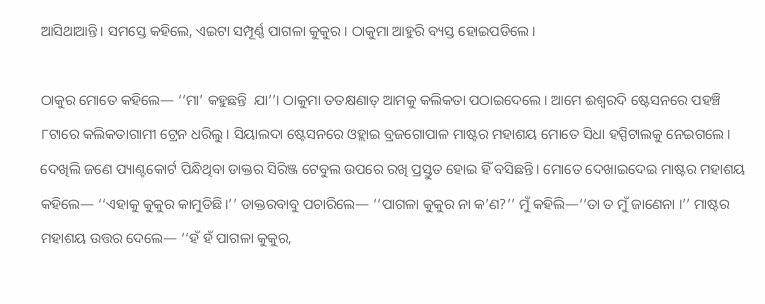ଆସିଥାଆନ୍ତି। ସମସ୍ତେ କହିଲେ, ଏଇଟା ସମ୍ପୂର୍ଣ୍ଣ ପାଗଳା କୁକୁର। ଠାକୁମା ଆହୁରି ବ୍ୟସ୍ତ ହୋଇପଡିଲେ।

ଠାକୁର ମୋତେ କହିଲେ— ‘‘ମା’ କହୁଛନ୍ତି  ଯା’’। ଠାକୁମା ତତକ୍ଷଣାତ୍ ଆମକୁ କଲିକତା ପଠାଇଦେଲେ। ଆମେ ଈଶ୍ୱରଦି ଷ୍ଟେସନରେ ପହଞ୍ଚି ୮ଟାରେ କଲିକତାଗାମୀ ଟ୍ରେନ ଧରିଲୁ। ସିୟାଲଦା ଷ୍ଟେସନରେ ଓହ୍ଲାଇ ବ୍ରଜଗୋପାଳ ମାଷ୍ଟର ମହାଶୟ ମୋତେ ସିଧା ହସ୍ପିଟାଲକୁ ନେଇଗଲେ। ଦେଖିଲି ଜଣେ ପ୍ୟାଣ୍ଟକୋର୍ଟ ପିନ୍ଧିଥିବା ଡାକ୍ତର ସିରିଞ୍ଜ ଟେବୁଲ ଉପରେ ରଖି ପ୍ରସ୍ତୁତ ହୋଇ ହିଁ ବସିଛନ୍ତି। ମୋତେ ଦେଖାଇଦେଇ ମାଷ୍ଟର ମହାଶୟ କହିଲେ— ‘‘ଏହାକୁ କୁକୁର କାମୁଡିଛି।’’ ଡାକ୍ତରବାବୁ ପଚାରିଲେ— ‘‘ପାଗଳା କୁକୁର ନା କ’ଣ?’’ ମୁଁ କହିଲି—‘‘ତା ତ ମୁଁ ଜାଣେନା ।’’ ମାଷ୍ଟର ମହାଶୟ ଉତ୍ତର ଦେଲେ— ‘‘ହଁ ହଁ ପାଗଳା କୁକୁର,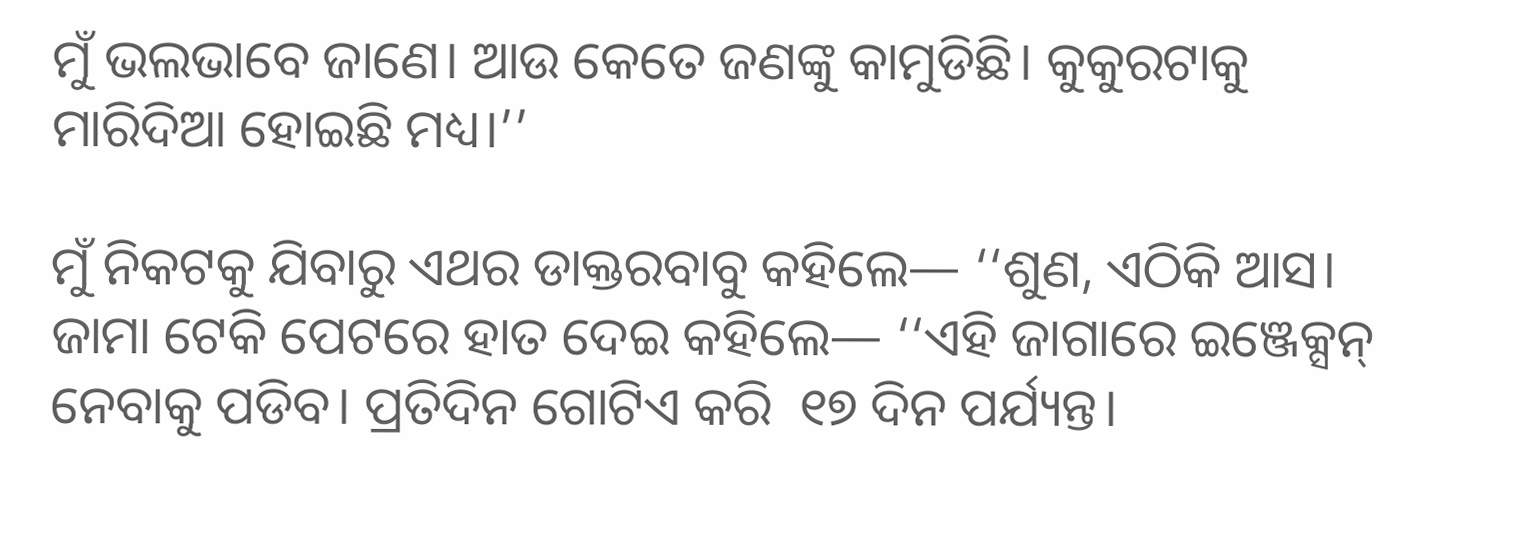ମୁଁ ଭଲଭାବେ ଜାଣେ। ଆଉ କେତେ ଜଣଙ୍କୁ କାମୁଡିଛି। କୁକୁରଟାକୁ ମାରିଦିଆ ହୋଇଛି ମଧ୍ୟ।’’

ମୁଁ ନିକଟକୁ ଯିବାରୁ ଏଥର ଡାକ୍ତରବାବୁ କହିଲେ— ‘‘ଶୁଣ, ଏଠିକି ଆସ। ଜାମା ଟେକି ପେଟରେ ହାତ ଦେଇ କହିଲେ— ‘‘ଏହି ଜାଗାରେ ଇଞ୍ଜେକ୍ସନ୍ ନେବାକୁ ପଡିବ। ପ୍ରତିଦିନ ଗୋଟିଏ କରି  ୧୭ ଦିନ ପର୍ଯ୍ୟନ୍ତ।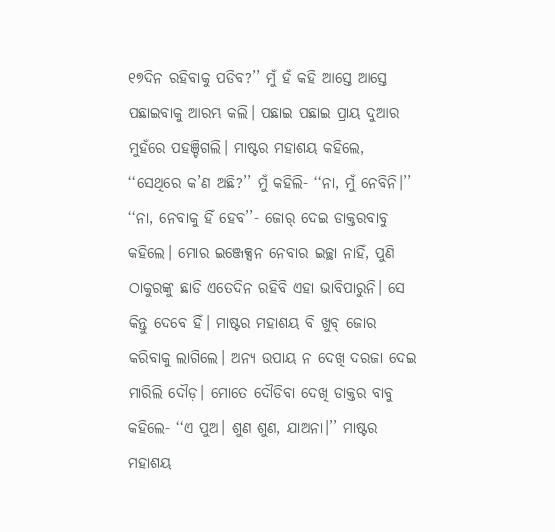୧୭ଦିନ ରହିବାକୁ ପଡିବ?’’ ମୁଁ ହଁ କହି ଆସ୍ତେ ଆସ୍ତେ ପଛାଇବାକୁ ଆରମ୍ଭ କଲି। ପଛାଇ ପଛାଇ ପ୍ରାୟ ଦୁଆର ମୁହଁରେ ପହଞ୍ଚିଗଲି। ମାଷ୍ଟର ମହାଶୟ କହିଲେ, ‘‘ସେଥିରେ କ’ଣ ଅଛି?’’ ମୁଁ କହିଲି- ‘‘ନା, ମୁଁ ନେବିନି।’’  ‘‘ନା, ନେବାକୁ ହିଁ ହେବ’’- ଜୋର୍ ଦେଇ ଡାକ୍ତରବାବୁ କହିଲେ। ମୋର ଇଞ୍ଜେକ୍ସନ ନେବାର ଇଚ୍ଛା ନାହିଁ, ପୁଣି ଠାକୁରଙ୍କୁ ଛାଡି ଏତେଦିନ ରହିବି ଏହା ଭାବିପାରୁନି। ସେ କିନ୍ତୁ ଦେବେ ହିଁ। ମାଷ୍ଟର ମହାଶୟ ବି ଖୁବ୍ ଜୋର କରିବାକୁ ଲାଗିଲେ। ଅନ୍ୟ ଉପାୟ ନ ଦେଖି ଦରଜା ଦେଇ ମାରିଲି ଦୌଡ଼। ମୋତେ ଦୌଡିବା ଦେଖି ଡାକ୍ତର ବାବୁ କହିଲେ- ‘‘ଏ ପୁଅ। ଶୁଣ ଶୁଣ, ଯାଅନା।’’ ମାଷ୍ଟର ମହାଶୟ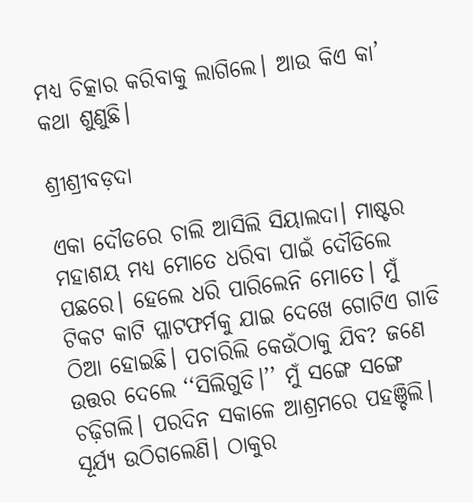ମଧ୍ୟ ଚିତ୍କାର କରିବାକୁ ଲାଗିଲେ। ଆଉ କିଏ କା’ କଥା ଶୁଣୁଛି।

ଶ୍ରୀଶ୍ରୀବଡ଼ଦା

ଏକା ଦୌଡରେ ଚାଲି ଆସିଲି ସିୟାଲଦା। ମାଷ୍ଟର ମହାଶୟ ମଧ୍ୟ ମୋତେ ଧରିବା ପାଇଁ ଦୌଡିଲେ ପଛରେ। ହେଲେ ଧରି ପାରିଲେନି ମୋତେ। ମୁଁ ଟିକଟ କାଟି ପ୍ଲାଟଫର୍ମକୁ ଯାଇ ଦେଖେ ଗୋଟିଏ ଗାଡି ଠିଆ ହୋଇଛି। ପଚାରିଲି କେଉଁଠାକୁ ଯିବ? ଜଣେ ଉତ୍ତର ଦେଲେ ‘‘ସିଲିଗୁଡି।’’ ମୁଁ ସଙ୍ଗେ ସଙ୍ଗେ ଚଢ଼ିଗଲି। ପରଦିନ ସକାଳେ ଆଶ୍ରମରେ ପହଞ୍ଚିଲି। ସୂର୍ଯ୍ୟ ଉଠିଗଲେଣି। ଠାକୁର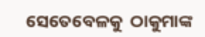ସେତେବେଳକୁ  ଠାକୁମାଙ୍କ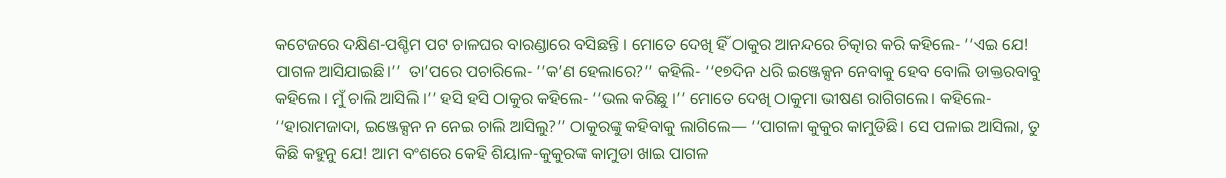କଟେଜରେ ଦକ୍ଷିଣ-ପଶ୍ଚିମ ପଟ ଚାଳଘର ବାରଣ୍ଡାରେ ବସିଛନ୍ତି । ମୋତେ ଦେଖି ହିଁ ଠାକୁର ଆନନ୍ଦରେ ଚିତ୍କାର କରି କହିଲେ- ‘‘ଏଇ ଯେ! ପାଗଳ ଆସିଯାଇଛି।’’  ତା’ପରେ ପଚାରିଲେ- ’’କ’ଣ ହେଲାରେ?’’ କହିଲି- ‘‘୧୭ଦିନ ଧରି ଇଞ୍ଜେକ୍ସନ ନେବାକୁ ହେବ ବୋଲି ଡାକ୍ତରବାବୁ କହିଲେ । ମୁଁ ଚାଲି ଆସିଲି ।’’ ହସି ହସି ଠାକୁର କହିଲେ- ‘‘ଭଲ କରିଛୁ ।’’ ମୋତେ ଦେଖି ଠାକୁମା ଭୀଷଣ ରାଗିଗଲେ। କହିଲେ- ‘‘ହାରାମଜାଦା, ଇଞ୍ଜେକ୍ସନ ନ ନେଇ ଚାଲି ଆସିଲୁ?’’ ଠାକୁରଙ୍କୁ କହିବାକୁ ଲାଗିଲେ— ‘‘ପାଗଳା କୁକୁର କାମୁଡିଛି। ସେ ପଳାଇ ଆସିଲା, ତୁ କିଛି କହୁନୁ ଯେ! ଆମ ବଂଶରେ କେହି ଶିୟାଳ-କୁକୁରଙ୍କ କାମୁଡା ଖାଇ ପାଗଳ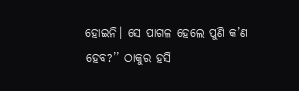ହୋଇନି। ସେ ପାଗଳ ହେଲେ ପୁଣି କ’ଣ ହେବ?’’ ଠାକୁର ହସି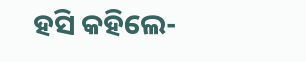ହସି କହିଲେ-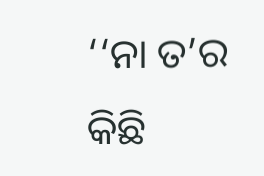‘‘ନା ତ’ର କିଛି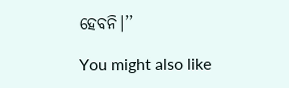ହେବନି।’’

You might also like